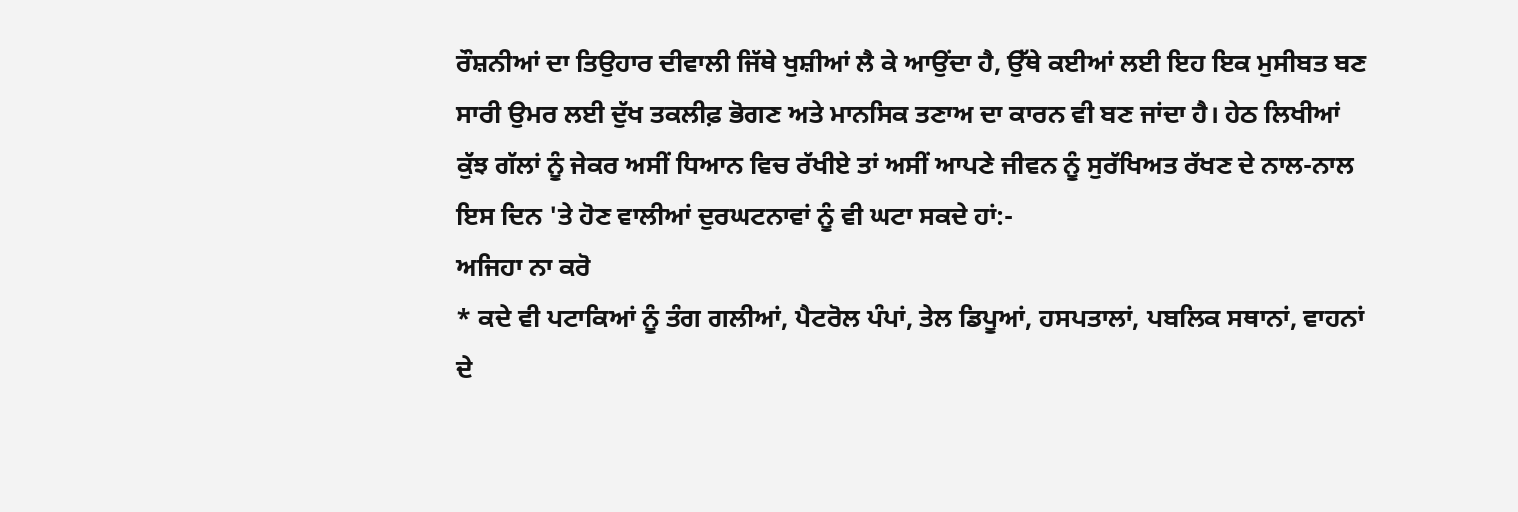ਰੌਸ਼ਨੀਆਂ ਦਾ ਤਿਉਹਾਰ ਦੀਵਾਲੀ ਜਿੱਥੇ ਖੁਸ਼ੀਆਂ ਲੈ ਕੇ ਆਉਂਦਾ ਹੈ, ਉੱਥੇ ਕਈਆਂ ਲਈ ਇਹ ਇਕ ਮੁਸੀਬਤ ਬਣ ਸਾਰੀ ਉਮਰ ਲਈ ਦੁੱਖ ਤਕਲੀਫ਼ ਭੋਗਣ ਅਤੇ ਮਾਨਸਿਕ ਤਣਾਅ ਦਾ ਕਾਰਨ ਵੀ ਬਣ ਜਾਂਦਾ ਹੈ। ਹੇਠ ਲਿਖੀਆਂ ਕੁੱਝ ਗੱਲਾਂ ਨੂੰ ਜੇਕਰ ਅਸੀਂ ਧਿਆਨ ਵਿਚ ਰੱਖੀਏ ਤਾਂ ਅਸੀਂ ਆਪਣੇ ਜੀਵਨ ਨੂੰ ਸੁਰੱਖਿਅਤ ਰੱਖਣ ਦੇ ਨਾਲ-ਨਾਲ ਇਸ ਦਿਨ 'ਤੇ ਹੋਣ ਵਾਲੀਆਂ ਦੁਰਘਟਨਾਵਾਂ ਨੂੰ ਵੀ ਘਟਾ ਸਕਦੇ ਹਾਂ:-
ਅਜਿਹਾ ਨਾ ਕਰੋ
* ਕਦੇ ਵੀ ਪਟਾਕਿਆਂ ਨੂੰ ਤੰਗ ਗਲੀਆਂ, ਪੈਟਰੋਲ ਪੰਪਾਂ, ਤੇਲ ਡਿਪੂਆਂ, ਹਸਪਤਾਲਾਂ, ਪਬਲਿਕ ਸਥਾਨਾਂ, ਵਾਹਨਾਂ ਦੇ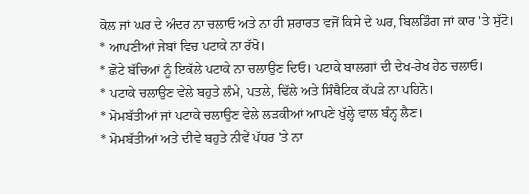ਕੋਲ ਜਾਂ ਘਰ ਦੇ ਅੰਦਰ ਨਾ ਚਲਾਓ ਅਤੇ ਨਾ ਹੀ ਸ਼ਰਾਰਤ ਵਜੋਂ ਕਿਸੇ ਦੇ ਘਰ, ਬਿਲਡਿੰਗ ਜਾਂ ਕਾਰ 'ਤੇ ਸੁੱਟੋ।
* ਆਪਣੀਆਂ ਜੇਬਾਂ ਵਿਚ ਪਟਾਕੇ ਨਾ ਰੱਖੋ।
* ਛੋਟੇ ਬੱਚਿਆਂ ਨੂੰ ਇਕੱਲੇ ਪਟਾਕੇ ਨਾ ਚਲਾਉਣ ਦਿਓ। ਪਟਾਕੇ ਬਾਲਗਾਂ ਦੀ ਦੇਖ-ਰੇਖ ਹੇਠ ਚਲਾਓ।
* ਪਟਾਕੇ ਚਲਾਉਣ ਵੇਲੇ ਬਹੁਤੇ ਲੰਮੇ, ਪਤਲੇ, ਢਿੱਲੇ ਅਤੇ ਸਿੰਥੈਟਿਕ ਕੱਪੜੇ ਨਾ ਪਹਿਨੋ।
* ਮੋਮਬੱਤੀਆਂ ਜਾਂ ਪਟਾਕੇ ਚਲਾਉਣ ਵੇਲੇ ਲੜਕੀਆਂ ਆਪਣੇ ਖੁੱਲ੍ਹੇ ਵਾਲ ਬੰਨ੍ਹ ਲੈਣ।
* ਮੋਮਬੱਤੀਆਂ ਅਤੇ ਦੀਵੇ ਬਹੁਤੇ ਨੀਵੇਂ ਪੱਧਰ 'ਤੇ ਨਾ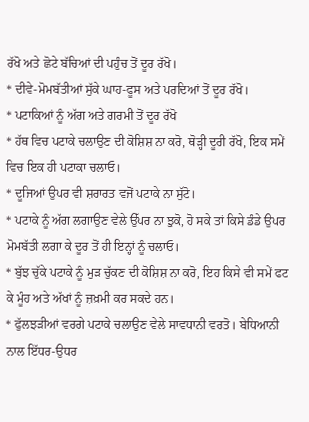ਰੱਖੋ ਅਤੇ ਛੋਟੇ ਬੱਚਿਆਂ ਦੀ ਪਹੁੰਚ ਤੋਂ ਦੂਰ ਰੱਖੋ।
* ਦੀਵੇ-ਮੋਮਬੱਤੀਆਂ ਸੁੱਕੇ ਘਾਹ-ਫੂਸ ਅਤੇ ਪਰਦਿਆਂ ਤੋਂ ਦੂਰ ਰੱਖੋ।
* ਪਟਾਕਿਆਂ ਨੂੰ ਅੱਗ ਅਤੇ ਗਰਮੀ ਤੋਂ ਦੂਰ ਰੱਖੋ
* ਹੱਥ ਵਿਚ ਪਟਾਕੇ ਚਲਾਉਣ ਦੀ ਕੋਸ਼ਿਸ਼ ਨਾ ਕਰੋ, ਥੋੜ੍ਹੀ ਦੂਰੀ ਰੱਖੋ, ਇਕ ਸਮੇਂ ਵਿਚ ਇਕ ਹੀ ਪਟਾਕਾ ਚਲਾਓ।
* ਦੂਜਿਆਂ ਉਪਰ ਵੀ ਸ਼ਰਾਰਤ ਵਜੋਂ ਪਟਾਕੇ ਨਾ ਸੁੱਟੋ।
* ਪਟਾਕੇ ਨੂੰ ਅੱਗ ਲਗਾਉਣ ਵੇਲੇ ਉੱਪਰ ਨਾ ਝੁਕੋ, ਹੋ ਸਕੇ ਤਾਂ ਕਿਸੇ ਡੰਡੇ ਉਪਰ ਮੋਮਬੱਤੀ ਲਗਾ ਕੇ ਦੂਰ ਤੋਂ ਹੀ ਇਨ੍ਹਾਂ ਨੂੰ ਚਲਾਓ।
* ਬੁੱਝ ਚੁੱਕੇ ਪਟਾਕੇ ਨੂੰ ਮੁੜ ਚੁੱਕਣ ਦੀ ਕੋਸ਼ਿਸ਼ ਨਾ ਕਰੋ, ਇਹ ਕਿਸੇ ਵੀ ਸਮੇਂ ਫਟ ਕੇ ਮੂੰਹ ਅਤੇ ਅੱਖਾਂ ਨੂੰ ਜ਼ਖ਼ਮੀ ਕਰ ਸਕਦੇ ਹਨ।
* ਫੁੱਲਝੜੀਆਂ ਵਰਗੇ ਪਟਾਕੇ ਚਲਾਉਣ ਵੇਲੇ ਸਾਵਧਾਨੀ ਵਰਤੋ। ਬੇਧਿਆਨੀ ਨਾਲ ਇੱਧਰ-ਉਧਰ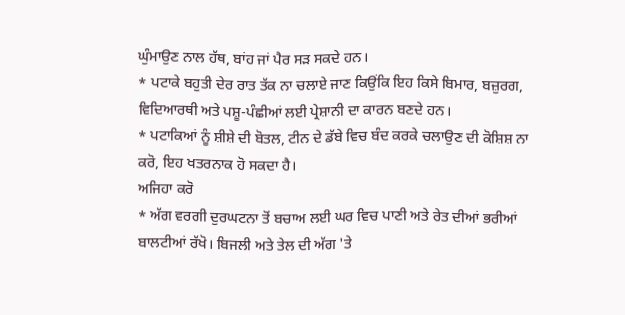ਘੁੰਮਾਉਣ ਨਾਲ ਹੱਥ, ਬਾਂਹ ਜਾਂ ਪੈਰ ਸੜ ਸਕਦੇ ਹਨ।
* ਪਟਾਕੇ ਬਹੁਤੀ ਦੇਰ ਰਾਤ ਤੱਕ ਨਾ ਚਲਾਏ ਜਾਣ ਕਿਉਂਕਿ ਇਹ ਕਿਸੇ ਬਿਮਾਰ, ਬਜ਼ੁਰਗ, ਵਿਦਿਆਰਥੀ ਅਤੇ ਪਸ਼ੂ-ਪੰਛੀਆਂ ਲਈ ਪ੍ਰੇਸ਼ਾਨੀ ਦਾ ਕਾਰਨ ਬਣਦੇ ਹਨ।
* ਪਟਾਕਿਆਂ ਨੂੰ ਸ਼ੀਸ਼ੇ ਦੀ ਬੋਤਲ, ਟੀਨ ਦੇ ਡੱਬੇ ਵਿਚ ਬੰਦ ਕਰਕੇ ਚਲਾਉਣ ਦੀ ਕੋਸ਼ਿਸ਼ ਨਾ ਕਰੋ, ਇਹ ਖਤਰਨਾਕ ਹੋ ਸਕਦਾ ਹੈ।
ਅਜਿਹਾ ਕਰੋ
* ਅੱਗ ਵਰਗੀ ਦੁਰਘਟਨਾ ਤੋਂ ਬਚਾਅ ਲਈ ਘਰ ਵਿਚ ਪਾਣੀ ਅਤੇ ਰੇਤ ਦੀਆਂ ਭਰੀਆਂ ਬਾਲਟੀਆਂ ਰੱਖੋ। ਬਿਜਲੀ ਅਤੇ ਤੇਲ ਦੀ ਅੱਗ 'ਤੇ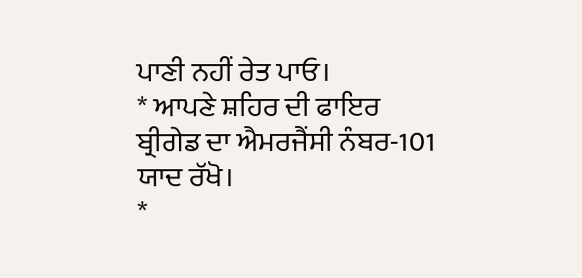ਪਾਣੀ ਨਹੀਂ ਰੇਤ ਪਾਓ।
* ਆਪਣੇ ਸ਼ਹਿਰ ਦੀ ਫਾਇਰ ਬ੍ਰੀਗੇਡ ਦਾ ਐਮਰਜੈਂਸੀ ਨੰਬਰ-101 ਯਾਦ ਰੱਖੋ।
*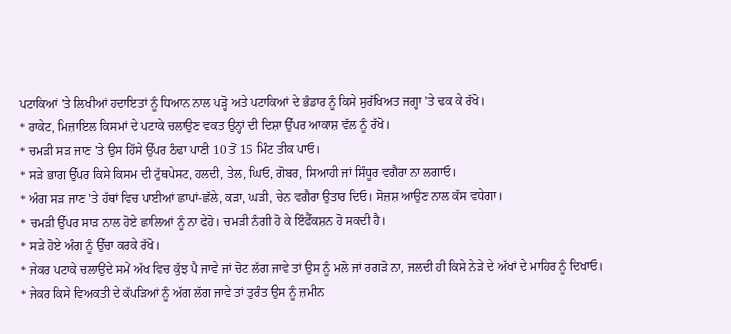ਪਟਾਕਿਆਂ 'ਤੇ ਲਿਖੀਆਂ ਹਦਾਇਤਾਂ ਨੂੰ ਧਿਆਨ ਨਾਲ ਪੜ੍ਹੋ ਅਤੇ ਪਟਾਕਿਆਂ ਦੇ ਭੰਡਾਰ ਨੂੰ ਕਿਸੇ ਸੁਰੱਖਿਅਤ ਜਗ੍ਹਾ 'ਤੇ ਢਕ ਕੇ ਰੱਖੋ।
* ਰਾਕੇਟ, ਮਿਜ਼ਾਇਲ ਕਿਸਮਾਂ ਦੇ ਪਟਾਕੇ ਚਲਾਉਣ ਵਕਤ ਉਨ੍ਹਾਂ ਦੀ ਦਿਸ਼ਾ ਉੱਪਰ ਆਕਾਸ਼ ਵੱਲ ਨੂੰ ਰੱਖੋ।
* ਚਮੜੀ ਸੜ ਜਾਣ 'ਤੇ ਉਸ ਹਿੱਸੇ ਉੱਪਰ ਠੰਢਾ ਪਾਣੀ 10 ਤੋਂ 15 ਮਿੰਟ ਤੀਕ ਪਾਓ।
* ਸੜੇ ਭਾਗ ਉੱਪਰ ਕਿਸੇ ਕਿਸਮ ਦੀ ਟੁੱਥਪੇਸਟ, ਹਲਦੀ, ਤੇਲ, ਘਿਓ, ਗੋਬਰ, ਸਿਆਹੀ ਜਾਂ ਸਿੰਧੂਰ ਵਗੈਰਾ ਨਾ ਲਗਾਓ।
* ਅੰਗ ਸੜ ਜਾਣ 'ਤੇ ਹੱਥਾਂ ਵਿਚ ਪਾਈਆਂ ਛਾਪਾਂ-ਛੱਲੇ, ਕੜਾ, ਘੜੀ, ਚੇਨ ਵਗੈਰਾ ਉਤਾਰ ਦਿਓ। ਸੋਜ਼ਸ਼ ਆਉਣ ਨਾਲ ਕੱਸ ਵਧੇਗਾ।
* ਚਮੜੀ ਉੱਪਰ ਸਾੜ ਨਾਲ ਹੋਏ ਛਾਲਿਆਂ ਨੂੰ ਨਾ ਫੇਹੋ। ਚਮੜੀ ਨੰਗੀ ਹੋ ਕੇ ਇੰਫੈੱਕਸ਼ਨ ਹੋ ਸਕਦੀ ਹੈ।
* ਸੜੇ ਹੋਏ ਅੰਗ ਨੂੰ ਉੱਚਾ ਕਰਕੇ ਰੱਖੋ।
* ਜੇਕਰ ਪਟਾਕੇ ਚਲਾਉਂਦੇ ਸਮੇਂ ਅੱਖ ਵਿਚ ਕੁੱਝ ਪੈ ਜਾਵੇ ਜਾਂ ਚੋਟ ਲੱਗ ਜਾਵੇ ਤਾਂ ਉਸ ਨੂੰ ਮਲੋ ਜਾਂ ਰਗੜੋ ਨਾ, ਜਲਦੀ ਹੀ ਕਿਸੇ ਨੇੜੇ ਦੇ ਅੱਖਾਂ ਦੇ ਮਾਹਿਰ ਨੂੰ ਦਿਖਾਓ।
* ਜੇਕਰ ਕਿਸੇ ਵਿਅਕਤੀ ਦੇ ਕੱਪੜਿਆਂ ਨੂੰ ਅੱਗ ਲੱਗ ਜਾਵੇ ਤਾਂ ਤੁਰੰਤ ਉਸ ਨੂੰ ਜ਼ਮੀਨ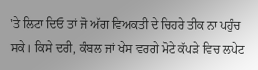'ਤੇ ਲਿਟਾ ਦਿਓ ਤਾਂ ਜੋ ਅੱਗ ਵਿਅਕਤੀ ਦੇ ਚਿਹਰੇ ਤੀਕ ਨਾ ਪਹੁੰਚ ਸਕੇ। ਕਿਸੇ ਦਰੀ, ਕੰਬਲ ਜਾਂ ਖੇਸ ਵਰਗੇ ਮੋਟੇ ਕੱਪੜੇ ਵਿਚ ਲਪੇਟ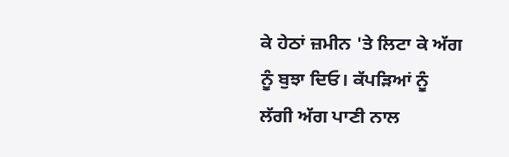ਕੇ ਹੇਠਾਂ ਜ਼ਮੀਨ 'ਤੇ ਲਿਟਾ ਕੇ ਅੱਗ ਨੂੰ ਬੁਝਾ ਦਿਓ। ਕੱਪੜਿਆਂ ਨੂੰ ਲੱਗੀ ਅੱਗ ਪਾਣੀ ਨਾਲ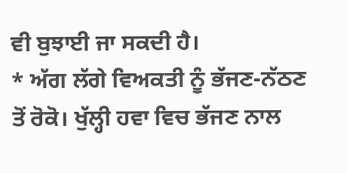ਵੀ ਬੁਝਾਈ ਜਾ ਸਕਦੀ ਹੈ।
* ਅੱਗ ਲੱਗੇ ਵਿਅਕਤੀ ਨੂੰ ਭੱਜਣ-ਨੱਠਣ ਤੋਂ ਰੋਕੋ। ਖੁੱਲ੍ਹੀ ਹਵਾ ਵਿਚ ਭੱਜਣ ਨਾਲ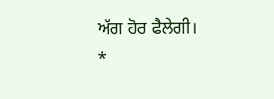ਅੱਗ ਹੋਰ ਫੈਲੇਗੀ।
*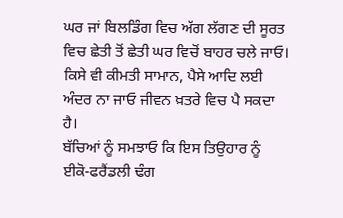ਘਰ ਜਾਂ ਬਿਲਡਿੰਗ ਵਿਚ ਅੱਗ ਲੱਗਣ ਦੀ ਸੂਰਤ ਵਿਚ ਛੇਤੀ ਤੋਂ ਛੇਤੀ ਘਰ ਵਿਚੋਂ ਬਾਹਰ ਚਲੇ ਜਾਓ। ਕਿਸੇ ਵੀ ਕੀਮਤੀ ਸਾਮਾਨ, ਪੈਸੇ ਆਦਿ ਲਈ ਅੰਦਰ ਨਾ ਜਾਓ ਜੀਵਨ ਖ਼ਤਰੇ ਵਿਚ ਪੈ ਸਕਦਾ ਹੈ।
ਬੱਚਿਆਂ ਨੂੰ ਸਮਝਾਓ ਕਿ ਇਸ ਤਿਉਹਾਰ ਨੂੰ ਈਕੋ-ਫਰੈਂਡਲੀ ਢੰਗ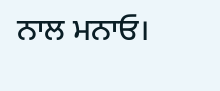ਨਾਲ ਮਨਾਓ।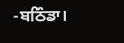-ਬਠਿੰਡਾ।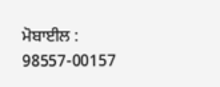ਮੋਬਾਈਲ : 98557-00157